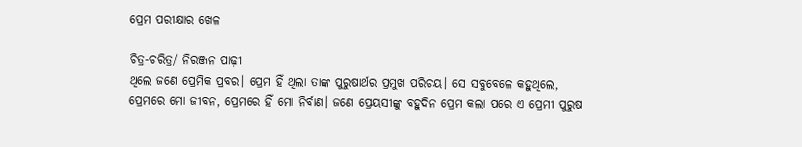ପ୍ରେମ ପରୀକ୍ଷାର ଖେଳ

ଚିତ୍ର-ଚରିତ୍ର/ ନିରଞ୍ଜନ ପାଢ଼ୀ
ଥିଲେ ଜଣେ ପ୍ରେମିକ ପ୍ରବର। ପ୍ରେମ ହିଁ ଥିଲା ତାଙ୍କ ପୁରୁଷାର୍ଥର ପ୍ରମୁଖ ପରିଚୟ। ସେ ସବୁବେଳେ କହୁଥିଲେ, ପ୍ରେମରେ ମୋ ଜୀବନ, ପ୍ରେମରେ ହିଁ ମୋ ନିର୍ବାଣ। ଜଣେ ପ୍ରେୟସୀଙ୍କୁ ବହୁଦିନ ପ୍ରେମ କଲା ପରେ ଏ ପ୍ରେମୀ ପୁରୁଷ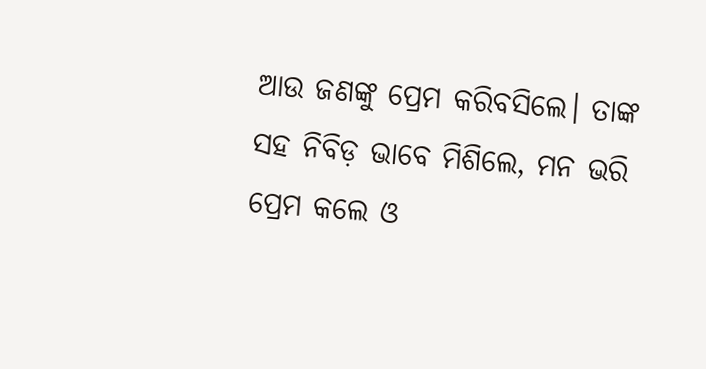ଆଉ ଜଣଙ୍କୁ ପ୍ରେମ କରିବସିଲେ। ତାଙ୍କ ସହ ନିବିଡ଼ ଭାବେ ମିଶିଲେ, ମନ ଭରି ପ୍ରେମ କଲେ ଓ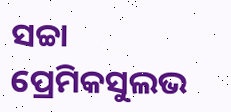ସଚ୍ଚା ପ୍ରେମିକସୁଲଭ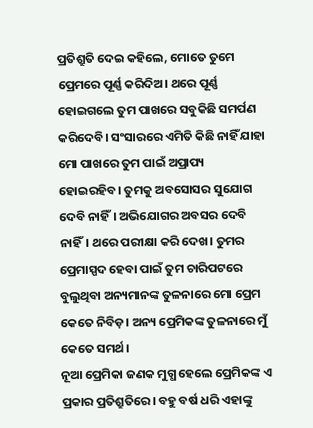ପ୍ରତିଶ୍ରୁତି ଦେଇ କହିଲେ, ମୋତେ ତୁମେ ପ୍ରେମରେ ପୂର୍ଣ୍ଣ କରିଦିଅ। ଥରେ ପୂର୍ଣ୍ଣ ହୋଇଗଲେ ତୁମ ପାଖରେ ସବୁକିଛି ସମର୍ପଣ କରିଦେବି। ସଂସାରରେ ଏମିତି କିଛି ନାହିଁ ଯାହା ମୋ ପାଖରେ ତୁମ ପାଇଁ ଅପ୍ରାପ୍ୟ ହୋଇରହିବ। ତୁମକୁ ଅବସୋସର ସୁଯୋଗ ଦେବି ନାହିଁ। ଅଭିଯୋଗର ଅବସର ଦେବି ନାହିଁ। ଥରେ ପରୀକ୍ଷା କରି ଦେଖ। ତୁମର ପ୍ରେମାସ୍ପଦ ହେବା ପାଇଁ ତୁମ ଚାରିପଟରେ ବୁଲୁଥିବା ଅନ୍ୟମାନଙ୍କ ତୁଳନାରେ ମୋ ପ୍ରେମ କେତେ ନିବିଡ଼। ଅନ୍ୟ ପ୍ରେମିକଙ୍କ ତୁଳନାରେ ମୁଁ କେତେ ସମର୍ଥ।
ନୂଆ ପ୍ରେମିକା ଜଣକ ମୁଗ୍ଧ ହେଲେ ପ୍ରେମିକଙ୍କ ଏ ପ୍ରକାର ପ୍ରତିଶ୍ରୁତିରେ। ବହୁ ବର୍ଷ ଧରି ଏହାଙ୍କୁ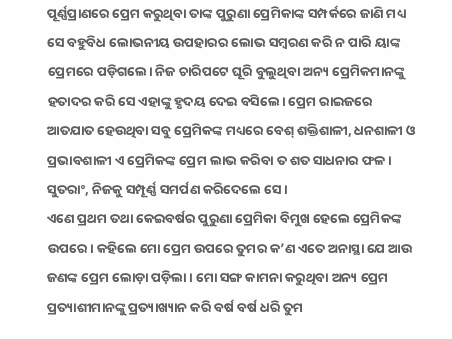ପୂର୍ଣ୍ଣପ୍ରାଣରେ ପ୍ରେମ କରୁଥିବା ତାଙ୍କ ପୁରୁଣା ପ୍ରେମିକାଙ୍କ ସମ୍ପର୍କରେ ଜାଣି ମଧ୍ୟ ସେ ବହୁବିଧ ଲୋଭନୀୟ ଉପହାରର ଲୋଭ ସମ୍ବରଣ କରି ନ ପାରି ୟାଙ୍କ ପ୍ରେମରେ ପଡ଼ିଗଲେ। ନିଜ ଚାରିପଟେ ଘୂରି ବୁଲୁଥିବା ଅନ୍ୟ ପ୍ରେମିକମାନଙ୍କୁ ହତାଦର କରି ସେ ଏହାଙ୍କୁ ହୃଦୟ ଦେଇ ବସିଲେ। ପ୍ରେମ ରାଇଜରେ ଆତଯାତ ହେଉଥିବା ସବୁ ପ୍ରେମିକଙ୍କ ମଧ୍ୟରେ ବେଶ୍‌ ଶକ୍ତିଶାଳୀ, ଧନଶାଳୀ ଓ ପ୍ରଭାବଶାଳୀ ଏ ପ୍ରେମିକଙ୍କ ପ୍ରେମ ଲାଭ କରିବା ତ ଶତ ସାଧନାର ଫଳ। ସୁତରାଂ, ନିଜକୁ ସମ୍ପୂର୍ଣ୍ଣ ସମର୍ପଣ କରିଦେଲେ ସେ।
ଏଣେ ପ୍ରଥମ ତଥା କେଇବର୍ଷର ପୁରୁଣା ପ୍ରେମିକା ବିମୁଖ ହେଲେ ପ୍ରେମିକଙ୍କ ଉପରେ। କହିଲେ ମୋ ପ୍ରେମ ଉପରେ ତୁମର କ’ଣ ଏତେ ଅନାସ୍ଥା ଯେ ଆଉ ଜଣଙ୍କ ପ୍ରେମ ଲୋଡ଼ା ପଡ଼ିଲା। ମୋ ସଙ୍ଗ କାମନା କରୁଥିବା ଅନ୍ୟ ପ୍ରେମ ପ୍ରତ୍ୟାଶୀମାନଙ୍କୁ ପ୍ରତ୍ୟାଖ୍ୟାନ କରି ବର୍ଷ ବର୍ଷ ଧରି ତୁମ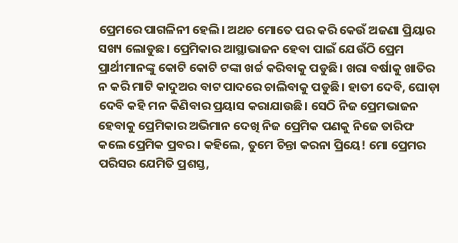ପ୍ରେମରେ ପାଗଳିନୀ ହେଲି। ଅଥଚ ମୋତେ ପର କରି କେଉଁ ଅଜଣା ପ୍ରିୟାର ସଖ୍ୟ ଲୋଡୁଛ। ପ୍ରେମିକାର ଆସ୍ଥାଭାଜନ ହେବା ପାଇଁ ଯେଉଁଠି ପ୍ରେମ ପ୍ରାର୍ଥୀମାନଙ୍କୁ କୋଟି କୋଟି ଟଙ୍କା ଖର୍ଚ୍ଚ କରିବାକୁ ପଡୁଛି। ଖରା ବର୍ଷାକୁ ଖାତିର ନ କରି ମାଟି କାଦୁଅର ବାଟ ପାଦରେ ଚାଲିବାକୁ ପଡୁଛି। ହାତୀ ଦେବି, ଘୋଡ଼ା ଦେବି କହି ମନ କିଣିବାର ପ୍ରୟାସ କରାଯାଉଛି। ସେଠି ନିଜ ପ୍ରେମଭାଜନ ହେବାକୁ ପ୍ରେମିକାର ଅଭିମାନ ଦେଖି ନିଜ ପ୍ରେମିକ ପଣକୁ ନିଜେ ତାରିଫ କଲେ ପ୍ରେମିକ ପ୍ରବର। କହିଲେ, ତୁମେ ଚିନ୍ତା କରନା ପ୍ରିୟେ! ମୋ ପ୍ରେମର ପରିସର ଯେମିତି ପ୍ରଶସ୍ତ,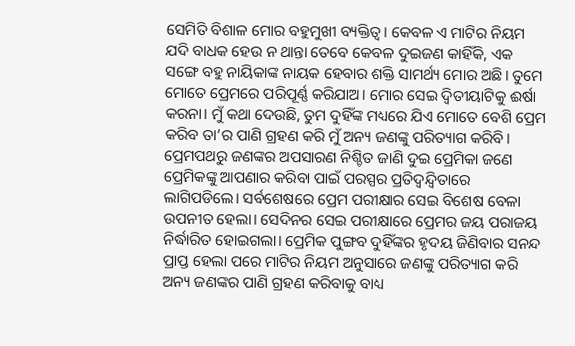ସେମିତି ବିଶାଳ ମୋର ବହୁମୁଖୀ ବ୍ୟକ୍ତିତ୍ୱ। କେବଳ ଏ ମାଟିର ନିୟମ ଯଦି ବାଧକ ହେଉ ନ ଥାନ୍ତା ତେବେ କେବଳ ଦୁଇଜଣ କାହିଁକି, ଏକ ସଙ୍ଗେ ବହୁ ନାୟିକାଙ୍କ ନାୟକ ହେବାର ଶକ୍ତି ସାମର୍ଥ୍ୟ ମୋର ଅଛି। ତୁମେ ମୋତେ ପ୍ରେମରେ ପରିପୂର୍ଣ୍ଣ କରିଯାଅ। ମୋର ସେଇ ଦ୍ୱିତୀୟାଟିକୁ ଈର୍ଷା କରନା। ମୁଁ କଥା ଦେଉଛି, ତୁମ ଦୁହିଁଙ୍କ ମଧ୍ୟରେ ଯିଏ ମୋତେ ବେଶି ପ୍ରେମ କରିବ ତା’ର ପାଣି ଗ୍ରହଣ କରି ମୁଁ ଅନ୍ୟ ଜଣଙ୍କୁ ପରିତ୍ୟାଗ କରିବି।
ପ୍ରେମପଥରୁ ଜଣଙ୍କର ଅପସାରଣ ନିଶ୍ଚିତ ଜାଣି ଦୁଇ ପ୍ରେମିକା ଜଣେ ପ୍ରେମିକଙ୍କୁ ଆପଣାର କରିବା ପାଇଁ ପରସ୍ପର ପ୍ରତିଦ୍ୱନ୍ଦ୍ୱିତାରେ ଲାଗିପଡିଲେ। ସର୍ବଶେଷରେ ପ୍ରେମ ପରୀକ୍ଷାର ସେଇ ବିଶେଷ ବେଳା ଉପନୀତ ହେଲା। ସେଦିନର ସେଇ ପରୀକ୍ଷାରେ ପ୍ରେମର ଜୟ ପରାଜୟ ନିର୍ଦ୍ଧାରିତ ହୋଇଗଲା। ପ୍ରେମିକ ପୁଙ୍ଗବ ଦୁହିଁଙ୍କର ହୃଦୟ ଜିଣିବାର ସନନ୍ଦ ପ୍ରାପ୍ତ ହେଲା ପରେ ମାଟିର ନିୟମ ଅନୁସାରେ ଜଣଙ୍କୁ ପରିତ୍ୟାଗ କରି ଅନ୍ୟ ଜଣଙ୍କର ପାଣି ଗ୍ରହଣ କରିବାକୁ ବାଧ୍ୟ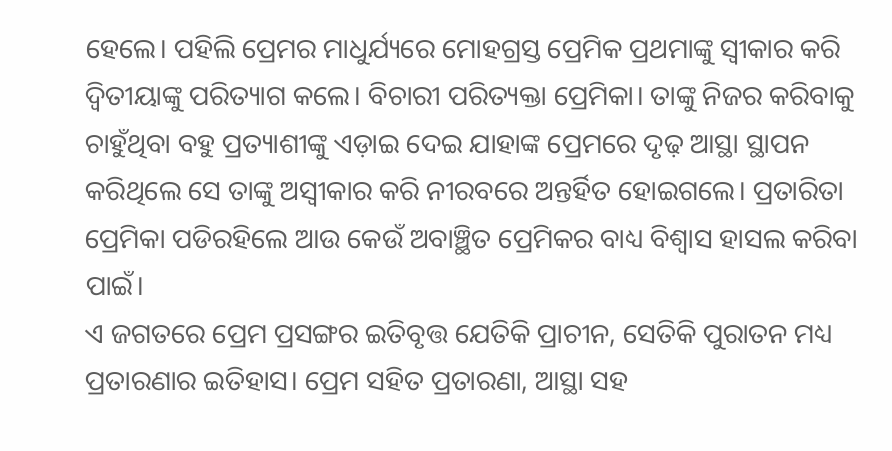ହେଲେ। ପହିଲି ପ୍ରେମର ମାଧୁର୍ଯ୍ୟରେ ମୋହଗ୍ରସ୍ତ ପ୍ରେମିକ ପ୍ରଥମାଙ୍କୁ ସ୍ବୀକାର କରି ଦ୍ୱିତୀୟାଙ୍କୁ ପରିତ୍ୟାଗ କଲେ। ବିଚାରୀ ପରିତ୍ୟକ୍ତା ପ୍ରେମିକା। ତାଙ୍କୁ ନିଜର କରିବାକୁ ଚାହୁଁଥିବା ବହୁ ପ୍ରତ୍ୟାଶୀଙ୍କୁ ଏଡ଼ାଇ ଦେଇ ଯାହାଙ୍କ ପ୍ରେମରେ ଦୃଢ଼ ଆସ୍ଥା ସ୍ଥାପନ କରିଥିଲେ ସେ ତାଙ୍କୁ ଅସ୍ବୀକାର କରି ନୀରବରେ ଅନ୍ତର୍ହିତ ହୋଇଗଲେ। ପ୍ରତାରିତା ପ୍ରେମିକା ପଡିରହିଲେ ଆଉ କେଉଁ ଅବାଞ୍ଛିତ ପ୍ରେମିକର ବାଧ୍ୟ ବିଶ୍ୱାସ ହାସଲ କରିବା ପାଇଁ।
ଏ ଜଗତରେ ପ୍ରେମ ପ୍ରସଙ୍ଗର ଇତିବୃତ୍ତ ଯେତିକି ପ୍ରାଚୀନ, ସେତିକି ପୁରାତନ ମଧ୍ୟ ପ୍ରତାରଣାର ଇତିହାସ। ପ୍ରେମ ସହିତ ପ୍ରତାରଣା, ଆସ୍ଥା ସହ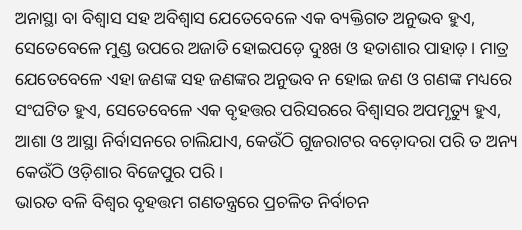ଅନାସ୍ଥା ବା ବିଶ୍ୱାସ ସହ ଅବିଶ୍ୱାସ ଯେତେବେଳେ ଏକ ବ୍ୟକ୍ତିଗତ ଅନୁଭବ ହୁଏ, ସେତେବେଳେ ମୁଣ୍ଡ ଉପରେ ଅଜାଡି ହୋଇପଡ଼େ ଦୁଃଖ ଓ ହତାଶାର ପାହାଡ଼। ମାତ୍ର ଯେତେବେଳେ ଏହା ଜଣଙ୍କ ସହ ଜଣଙ୍କର ଅନୁଭବ ନ ହୋଇ ଜଣ ଓ ଗଣଙ୍କ ମଧ୍ୟରେ ସଂଘଟିତ ହୁଏ, ସେତେବେଳେ ଏକ ବୃହତ୍ତର ପରିସରରେ ବିଶ୍ୱାସର ଅପମୃତ୍ୟୁ ହୁଏ, ଆଶା ଓ ଆସ୍ଥା ନିର୍ବାସନରେ ଚାଲିଯାଏ, କେଉଁଠି ଗୁଜରାଟର ବଡ଼ୋଦରା ପରି ତ ଅନ୍ୟ କେଉଁଠି ଓଡ଼ିଶାର ବିଜେପୁର ପରି।
ଭାରତ ବଳି ବିଶ୍ୱର ବୃହତ୍ତମ ଗଣତନ୍ତ୍ରରେ ପ୍ରଚଳିତ ନିର୍ବାଚନ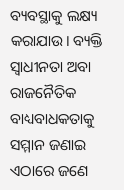ବ୍ୟବସ୍ଥାକୁ ଲକ୍ଷ୍ୟ କରାଯାଉ। ବ୍ୟକ୍ତି ସ୍ବାଧୀନତା ଅବା ରାଜନୈତିକ ବାଧ୍ୟବାଧକତାକୁ ସମ୍ମାନ ଜଣାଇ ଏଠାରେ ଜଣେ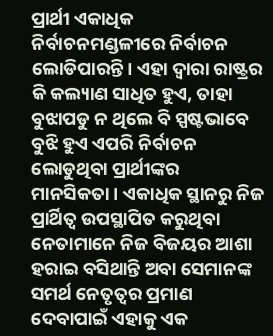ପ୍ରାର୍ଥୀ ଏକାଧିକ ନିର୍ବାଚନମଣ୍ଡଳୀରେ ନିର୍ବାଚନ ଲୋଡିପାରନ୍ତି। ଏହା ଦ୍ୱାରା ରାଷ୍ଟ୍ରର କି କଲ୍ୟାଣ ସାଧିତ ହୁଏ, ତାହା ବୁଝାପଡୁ ନ ଥିଲେ ବି ସ୍ପଷ୍ଟଭାବେ ବୁଝି ହୁଏ ଏପରି ନିର୍ବାଚନ ଲୋଡୁଥିବା ପ୍ରାର୍ଥୀଙ୍କର ମାନସିକତା। ଏକାଧିକ ସ୍ଥାନରୁ ନିଜ ପ୍ରାର୍ଥିତ୍ୱ ଉପସ୍ଥାପିତ କରୁଥିବା ନେତାମାନେ ନିଜ ବିଜୟର ଆଶା ହରାଇ ବସିଥାନ୍ତି ଅବା ସେମାନଙ୍କ ସମର୍ଥ ନେତୃତ୍ୱର ପ୍ରମାଣ ଦେବାପାଇଁ ଏହାକୁ ଏକ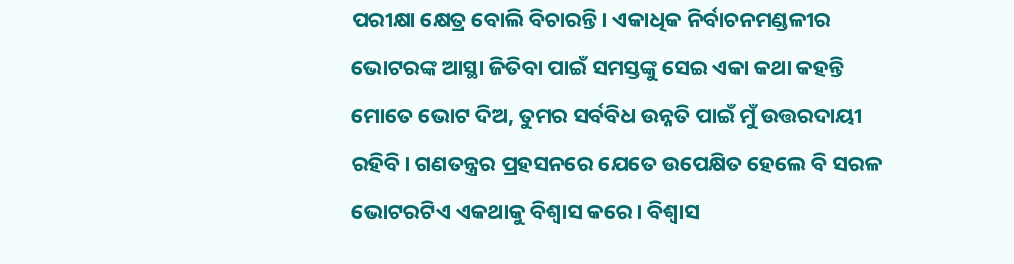ପରୀକ୍ଷା କ୍ଷେତ୍ର ବୋଲି ବିଚାରନ୍ତି। ଏକାଧିକ ନିର୍ବାଚନମଣ୍ଡଳୀର ଭୋଟରଙ୍କ ଆସ୍ଥା ଜିତିବା ପାଇଁ ସମସ୍ତଙ୍କୁ ସେଇ ଏକା କଥା କହନ୍ତି ମୋତେ ଭୋଟ ଦିଅ, ତୁମର ସର୍ବବିଧ ଉନ୍ନତି ପାଇଁ ମୁଁ ଉତ୍ତରଦାୟୀ ରହିବି। ଗଣତନ୍ତ୍ରର ପ୍ରହସନରେ ଯେତେ ଉପେକ୍ଷିତ ହେଲେ ବି ସରଳ ଭୋଟରଟିଏ ଏକଥାକୁ ବିଶ୍ୱାସ କରେ। ବିଶ୍ୱାସ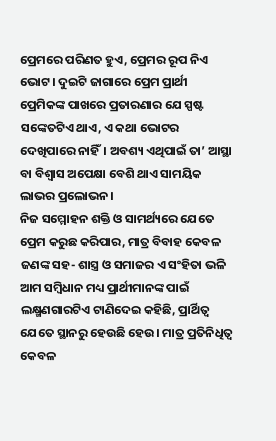ପ୍ରେମରେ ପରିଣତ ହୁଏ, ପ୍ରେମର ରୂପ ନିଏ ଭୋଟ। ଦୁଇଟି ଜାଗାରେ ପ୍ରେମ ପ୍ରାର୍ଥୀ ପ୍ରେମିକଙ୍କ ପାଖରେ ପ୍ରତାରଣାର ଯେ ସ୍ପଷ୍ଟ ସଙ୍କେତଟିଏ ଥାଏ, ଏ କଥା ଭୋଟର ଦେଖିପାରେ ନାହିଁ। ଅବଶ୍ୟ ଏଥିପାଇଁ ତା’ ଆସ୍ଥା ବା ବିଶ୍ୱାସ ଅପେକ୍ଷା ବେଶି ଥାଏ ସାମୟିକ ଲାଭର ପ୍ରଲୋଭନ।
ନିଜ ସମ୍ମୋହନ ଶକ୍ତି ଓ ସାମର୍ଥ୍ୟରେ ଯେତେ ପ୍ରେମ କରୁଛ କରିପାର, ମାତ୍ର ବିବାହ କେବଳ ଜଣଙ୍କ ସହ- ଶାସ୍ତ୍ର ଓ ସମାଜର ଏ ସଂହିତା ଭଳି ଆମ ସମ୍ବିଧାନ ମଧ୍ୟ ପ୍ରାର୍ଥୀମାନଙ୍କ ପାଇଁ ଲକ୍ଷ୍ମଣଗାରଟିଏ ଟାଣିଦେଇ କହିଛି, ପ୍ରାର୍ଥିତ୍ୱ ଯେତେ ସ୍ଥାନରୁ ହେଉଛି ହେଉ। ମାତ୍ର ପ୍ରତିନିଧିତ୍ୱ କେବଳ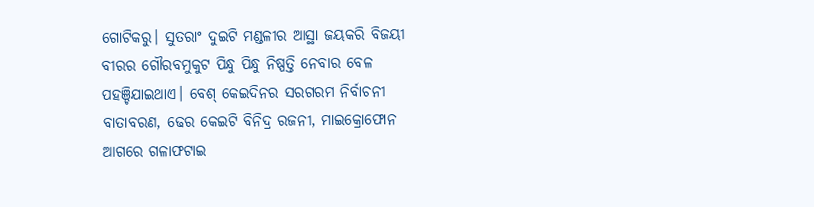ଗୋଟିକରୁ। ସୁତରାଂ ଦୁଇଟି ମଣ୍ଡଳୀର ଆସ୍ଥା ଜୟକରି ବିଜୟୀ ବୀରର ଗୌରବମୁକୁଟ ପିନ୍ଧୁ ପିନ୍ଧୁ ନିଷ୍ପତ୍ତି ନେବାର ବେଳ ପହଞ୍ଚିଯାଇଥାଏ। ବେଶ୍‌ କେଇଦିନର ସରଗରମ ନିର୍ବାଚନୀ ବାତାବରଣ, ଢେର କେଇଟି ବିନିଦ୍ର ରଜନୀ, ମାଇକ୍ରୋଫୋନ ଆଗରେ ଗଳାଫଟାଇ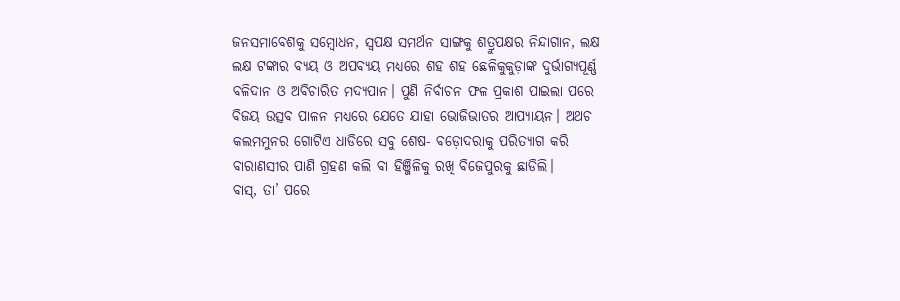ଜନସମାବେଶକୁ ସମ୍ବୋଧନ, ସ୍ବପକ୍ଷ ସମର୍ଥନ ସାଙ୍ଗକୁ ଶତ୍ରୁପକ୍ଷର ନିନ୍ଦାଗାନ, ଲକ୍ଷ ଲକ୍ଷ ଟଙ୍କାର ବ୍ୟୟ ଓ ଅପବ୍ୟୟ ମଧ୍ୟରେ ଶହ ଶହ ଛେଳିକୁକୁଡ଼ାଙ୍କ ଦୁର୍ଭାଗ୍ୟପୂର୍ଣ୍ଣ ବଳିଦାନ ଓ ଅବିଚାରିତ ମଦ୍ୟପାନ। ପୁଣି ନିର୍ବାଚନ ଫଳ ପ୍ରକାଶ ପାଇଲା ପରେ ବିଜୟ ଉତ୍ସବ ପାଳନ ମଧ୍ୟରେ ଯେତେ ଯାହା ଭୋଜିଭାତର ଆପ୍ୟାୟନ। ଅଥଚ କଲମମୁନର ଗୋଟିଏ ଧାଡିରେ ସବୁ ଶେଷ- ବଡ଼ୋଦରାକୁ ପରିତ୍ୟାଗ କରି ବାରାଣସୀର ପାଣି ଗ୍ରହଣ କଲି ବା ହିଞ୍ଜିଳିକୁ ରଖି ବିଜେପୁରକୁ ଛାଡିଲି।
ବାସ୍‌, ତା’ ପରେ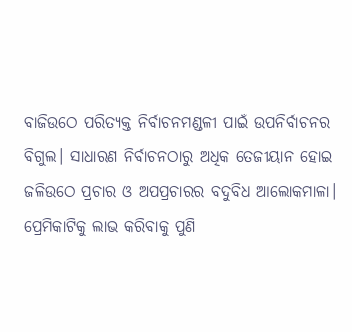ବାଜିଉଠେ ପରିତ୍ୟକ୍ତ ନିର୍ବାଚନମଣ୍ଡଳୀ ପାଇଁ ଉପନିର୍ବାଚନର ବିଗୁଲ। ସାଧାରଣ ନିର୍ବାଚନଠାରୁ ଅଧିକ ତେଜୀୟାନ ହୋଇ ଜଳିଉଠେ ପ୍ରଚାର ଓ ଅପପ୍ରଚାରର ବଦୁବିଧ ଆଲୋକମାଳା। ପ୍ରେମିକାଟିକୁ ଲାଭ କରିବାକୁ ପୁଣି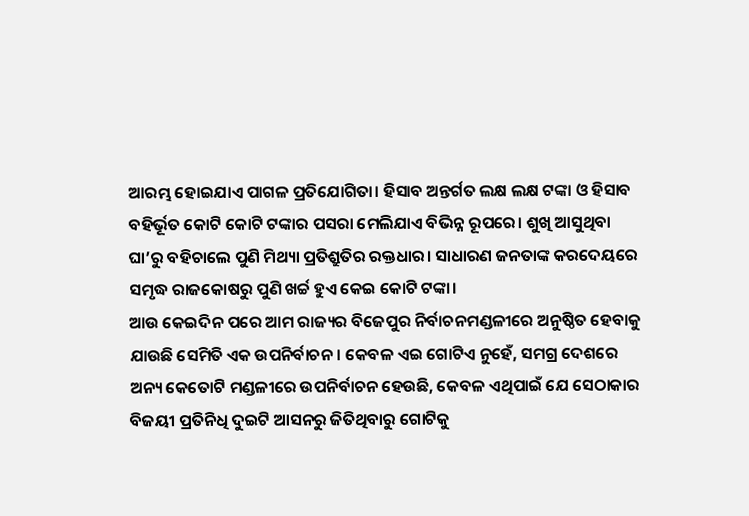ଆରମ୍ଭ ହୋଇଯାଏ ପାଗଳ ପ୍ରତିଯୋଗିତା। ହିସାବ ଅନ୍ତର୍ଗତ ଲକ୍ଷ ଲକ୍ଷ ଟଙ୍କା ଓ ହିସାବ ବହିର୍ଭୂତ କୋଟି କୋଟି ଟଙ୍କାର ପସରା ମେଲିଯାଏ ବିଭିନ୍ନ ରୂପରେ। ଶୁଖି ଆସୁଥିବା ଘା’ରୁ ବହିଚାଲେ ପୁଣି ମିଥ୍ୟା ପ୍ରତିଶ୍ରୁତିର ରକ୍ତଧାର। ସାଧାରଣ ଜନତାଙ୍କ କରଦେୟରେ ସମୃଦ୍ଧ ରାଜକୋଷରୁ ପୁଣି ଖର୍ଚ୍ଚ ହୁଏ କେଇ କୋଟି ଟଙ୍କା।
ଆଉ କେଇଦିନ ପରେ ଆମ ରାଜ୍ୟର ବିଜେପୁର ନିର୍ବାଚନମଣ୍ଡଳୀରେ ଅନୁଷ୍ଠିତ ହେବାକୁ ଯାଉଛି ସେମିତି ଏକ ଉପନିର୍ବାଚନ। କେବଳ ଏଇ ଗୋଟିଏ ନୁହେଁ, ସମଗ୍ର ଦେଶରେ ଅନ୍ୟ କେତୋଟି ମଣ୍ଡଳୀରେ ଉପନିର୍ବାଚନ ହେଉଛି, କେବଳ ଏଥିପାଇଁ ଯେ ସେଠାକାର ବିଜୟୀ ପ୍ରତିନିଧି ଦୁଇଟି ଆସନରୁ ଜିତିଥିବାରୁ ଗୋଟିକୁ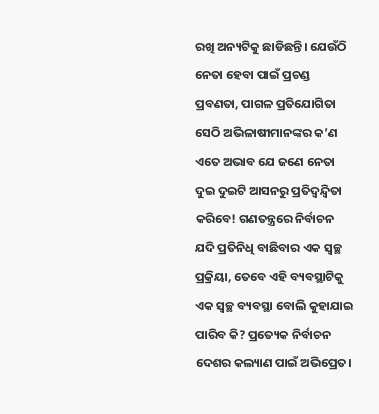ରଖି ଅନ୍ୟଟିକୁ ଛାଡିଛନ୍ତି। ଯେଉଁଠି ନେତା ହେବା ପାଇଁ ପ୍ରଚଣ୍ଡ ପ୍ରବଣତା, ପାଗଳ ପ୍ରତିଯୋଗିତା ସେଠି ଅଭିଳାଷୀମାନଙ୍କର କ’ଣ ଏତେ ଅଭାବ ଯେ ଜଣେ ନେତା ଦୁଇ ଦୁଇଟି ଆସନରୁ ପ୍ରତିଦ୍ୱନ୍ଦ୍ୱିତା କରିବେ! ଗଣତନ୍ତ୍ରରେ ନିର୍ବାଚନ ଯଦି ପ୍ରତିନିଧି ବାଛିବାର ଏକ ସ୍ବଚ୍ଛ ପ୍ରକ୍ରିୟା, ତେବେ ଏହି ବ୍ୟବସ୍ଥାଟିକୁ ଏକ ସ୍ବଚ୍ଛ ବ୍ୟବସ୍ଥା ବୋଲି କୁହାଯାଇ ପାରିବ କି? ପ୍ରତ୍ୟେକ ନିର୍ବାଚନ ଦେଶର କଲ୍ୟାଣ ପାଇଁ ଅଭିପ୍ରେତ।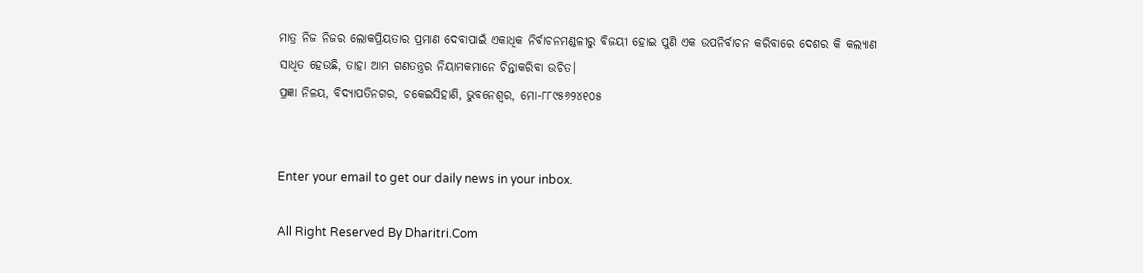ମାତ୍ର ନିଜ ନିଜର ଲୋକପ୍ରିୟତାର ପ୍ରମାଣ ଦେବାପାଇଁ ଏକାଧିକ ନିର୍ବାଚନମଣ୍ଡଳୀରୁ ବିଜୟୀ ହୋଇ ପୁଣି ଏକ ଉପନିର୍ବାଚନ କରିବାରେ ଦେଶର କି କଲ୍ୟାଣ ସାଧିତ ହେଉଛି, ତାହା ଆମ ଗଣତନ୍ତ୍ରର ନିୟାମକମାନେ ଚିନ୍ତାକରିବା ଉଚିତ।
ପ୍ରଜ୍ଞା ନିଳୟ, ବିଦ୍ୟାପତିନଗର, ଚକେଇସିହାଣି, ଭୁବନେଶ୍ୱର, ମୋ-୮୮୯୫୬୨୪୧୦୫


Enter your email to get our daily news in your inbox.

All Right Reserved By Dharitri.Com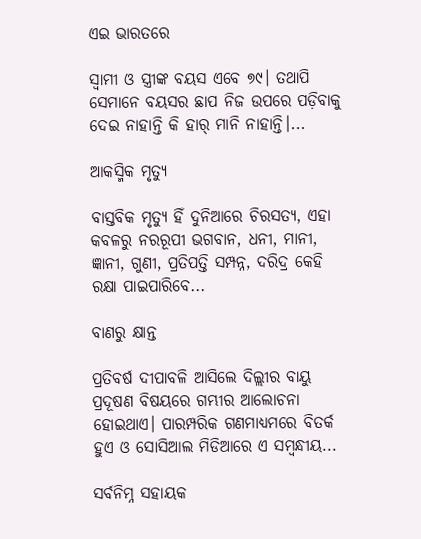ଏଇ ଭାରତରେ

ସ୍ବାମୀ ଓ ସ୍ତ୍ରୀଙ୍କ ବୟସ ଏବେ ୭୯। ତଥାପି ସେମାନେ ବୟସର ଛାପ ନିଜ ଉପରେ ପଡ଼ିବାକୁ ଦେଇ ନାହାନ୍ତି କି ହାର୍‌ ମାନି ନାହାନ୍ତି।...

ଆକସ୍ମିକ ମୃତ୍ୟୁ

ବାସ୍ତବିକ ମୃତ୍ୟୁ ହିଁ ଦୁନିଆରେ ଚିରସତ୍ୟ, ଏହା କବଳରୁ ନରରୂପୀ ଭଗବାନ, ଧନୀ, ମାନୀ, ଜ୍ଞାନୀ, ଗୁଣୀ, ପ୍ରତିପତ୍ତି ସମ୍ପନ୍ନ, ଦରିଦ୍ର କେହି ରକ୍ଷା ପାଇପାରିବେ...

ବାଣରୁ କ୍ଷାନ୍ତ

ପ୍ରତିବର୍ଷ ଦୀପାବଳି ଆସିଲେ ଦିଲ୍ଲୀର ବାୟୁ ପ୍ରଦୂଷଣ ବିଷୟରେ ଗମ୍ଭୀର ଆଲୋଚନା ହୋଇଥାଏ। ପାରମ୍ପରିକ ଗଣମାଧ୍ୟମରେ ବିତର୍କ ହୁଏ ଓ ସୋସିଆଲ ମିଡିଆରେ ଏ ସମ୍ବନ୍ଧୀୟ...

ସର୍ବନିମ୍ନ ସହାୟକ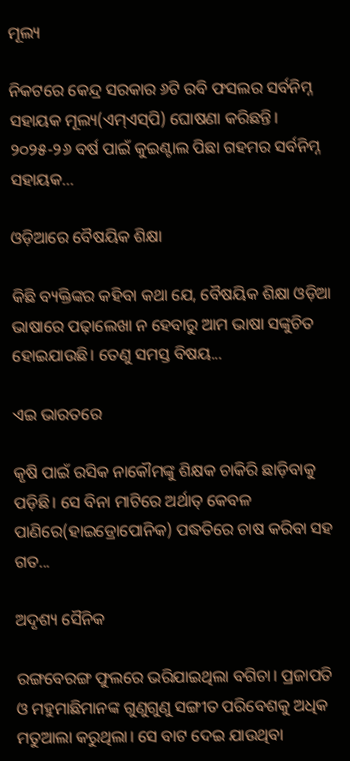ମୂଲ୍ୟ

ନିକଟରେ କେନ୍ଦ୍ର ସରକାର ୬ଟି ରବି ଫସଲର ସର୍ବନିମ୍ନ ସହାୟକ ମୂଲ୍ୟ(ଏମ୍‌ଏସ୍‌ପି) ଘୋଷଣା କରିଛନ୍ତି। ୨୦୨୫-୨୬ ବର୍ଷ ପାଇଁ କୁଇଣ୍ଟାଲ ପିଛା ଗହମର ସର୍ବନିମ୍ନ ସହାୟକ...

ଓଡ଼ିଆରେ ବୈଷୟିକ ଶିକ୍ଷା

କିଛି ବ୍ୟକ୍ତିଙ୍କର କହିବା କଥା ଯେ, ବୈଷୟିକ ଶିକ୍ଷା ଓଡ଼ିଆ ଭାଷାରେ ପଢ଼ାଲେଖା ନ ହେବାରୁ ଆମ ଭାଷା ସଙ୍କୁଚିତ ହୋଇଯାଉଛି। ତେଣୁ ସମସ୍ତ ବିଷୟ...

ଏଇ ଭାରତରେ

କୃଷି ପାଇଁ ରସିକ ନାକୌମଙ୍କୁ ଶିକ୍ଷକ ଚାକିରି ଛାଡ଼ିବାକୁ ପଡ଼ିଛି। ସେ ବିନା ମାଟିରେ ଅର୍ଥାତ୍‌ କେବଳ ପାଣିରେ(ହାଇଡ୍ରୋପୋନିକ) ପଦ୍ଧତିରେ ଚାଷ କରିବା ସହ ଗତ...

ଅଦୃଶ୍ୟ ସୈନିକ

ରଙ୍ଗବେରଙ୍ଗ ଫୁଲରେ ଭରିଯାଇଥିଲା ବଗିଚା। ପ୍ରଜାପତି ଓ ମହୁମାଛିମାନଙ୍କ ଗୁଣୁଗୁଣୁ ସଙ୍ଗୀତ ପରିବେଶକୁ ଅଧିକ ମତୁଆଲା କରୁଥିଲା। ସେ ବାଟ ଦେଇ ଯାଉଥିବା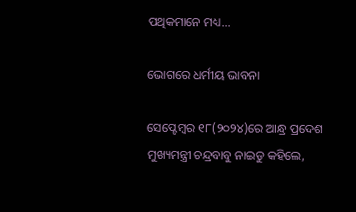ପଥିକମାନେ ମଧ୍ୟ...

ଭୋଗରେ ଧର୍ମୀୟ ଭାବନା

ସେପ୍ଟେମ୍ବର ୧୮(୨୦୨୪)ରେ ଆନ୍ଧ୍ର ପ୍ରଦେଶ ମୁଖ୍ୟମନ୍ତ୍ରୀ ଚନ୍ଦ୍ରବାବୁ ନାଇଡୁ କହିଲେ,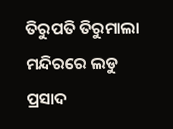ତିରୁପତି ତିରୁମାଲା ମନ୍ଦିରରେ ଲଡୁ ପ୍ରସାଦ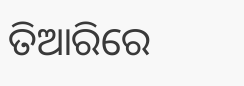ତିଆରିରେ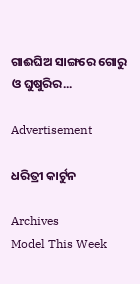ଗାଈଘିଅ ସାଙ୍ଗରେ ଗୋରୁ ଓ ଘୁଷୁରିର...

Advertisement

ଧରିତ୍ରୀ କାର୍ଟୁନ

Archives
Model This Week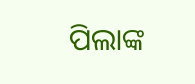ପିଲାଙ୍କ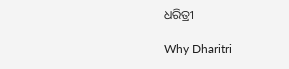ଧରିତ୍ରୀ

Why Dharitri